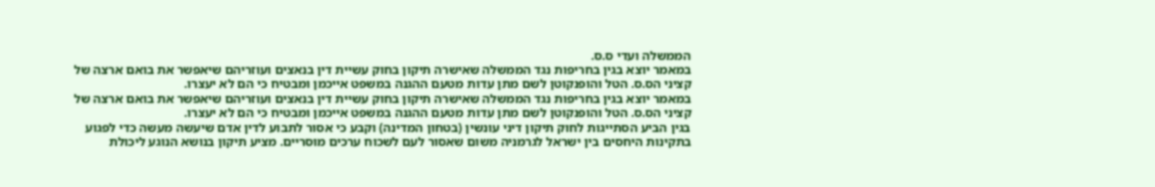הממשלה ועדי ס.ס.
במאמר יוצא בגין בחריפות נגד הממשלה שאישרה תיקון בחוק עשיית דין בנאצים ועוזריהם שיאפשר את בואם ארצה של קציני הס.ס. הטל והופנקוטן לשם מתן עדות מטעם ההגנה במשפט אייכמן ומבטיח כי הם לא יעצרו.
במאמר יוצא בגין בחריפות נגד הממשלה שאישרה תיקון בחוק עשיית דין בנאצים ועוזריהם שיאפשר את בואם ארצה של קציני הס.ס. הטל והופנקוטן לשם מתן עדות מטעם ההגנה במשפט אייכמן ומבטיח כי הם לא יעצרו.
בגין הביע הסתייגות לחוק תיקון דיני עונשין (בטחון המדינה) וקבע כי אסור לתבוע לדין אדם שיעשה מעשה כדי לפגוע בתקינות היחסים בין ישראל לגרמניה משום שאסור לעם לשכוח ערכים מוסריים. מציע תיקון בנושא הנוגע ליכולת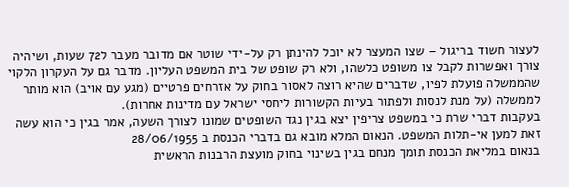לעצור חשוד בריגול – שצו המעצר לא יוכל להינתן רק על-ידי שוטר אם מדובר מעבר ל72 שעות, ושיהיה צורך ואפשרות לקבל צו משופט כלשהו, ולא רק שופט של בית המשפט העליון. מדבר גם על העקרון הלקוי שהממשלה פועלת לפיו, שדברים שהיא רוצה לאסור בחוק על אזרחים פרטיים (מגע עם אויב) הוא מותר לממשלה (על מנת לנסות ולפתור בעיות הקשורות ליחסי ישראל עם מדינות אחרות).
בעקבות דברי שרת כי במשפט צריפין יצא בגין נגד השופטים שמונו לצורך השעה, אמר בגין כי הוא עשה זאת למען אי-תלות המשפט. הנאום המלא מובא גם בדברי הכנסת ב 28/06/1955
בנאום במליאת הכנסת תומך מנחם בגין בשינוי בחוק מועצת הרבנות הראשית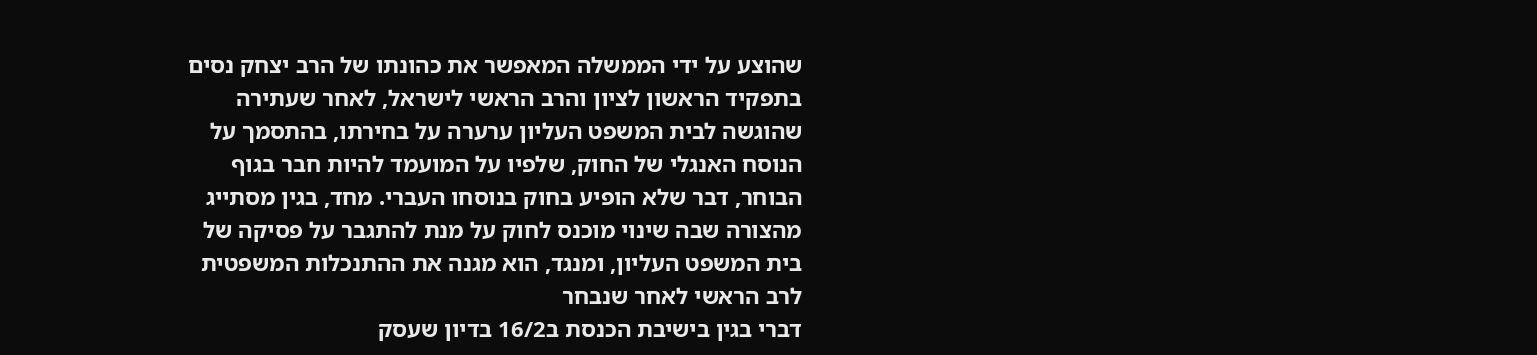שהוצע על ידי הממשלה המאפשר את כהונתו של הרב יצחק נסים בתפקיד הראשון לציון והרב הראשי לישראל, לאחר שעתירה שהוגשה לבית המשפט העליון ערערה על בחירתו, בהתסמך על הנוסח האנגלי של החוק, שלפיו על המועמד להיות חבר בגוף הבוחר, דבר שלא הופיע בחוק בנוסחו העברי. מחד, בגין מסתייג מהצורה שבה שינוי מוכנס לחוק על מנת להתגבר על פסיקה של בית המשפט העליון, ומנגד, הוא מגנה את ההתנכלות המשפטית לרב הראשי לאחר שנבחר
דברי בגין בישיבת הכנסת ב16/2 בדיון שעסק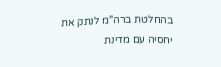בהחלטת ברה"מ לנתק את יחסיה עם מדינת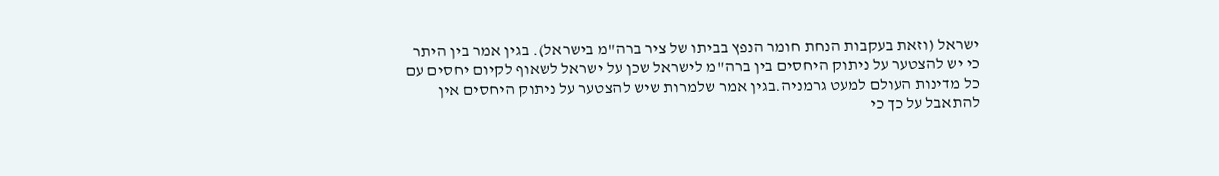ישראל (וזאת בעקבות הנחת חומר הנפץ בביתו של ציר ברה"מ בישראל). בגין אמר בין היתר כי יש להצטער על ניתוק היחסים בין ברה"מ לישראל שכן על ישראל לשאוף לקיום יחסים עם כל מדינות העולם למעט גרמניה.בגין אמר שלמרות שיש להצטער על ניתוק היחסים אין להתאבל על כך כי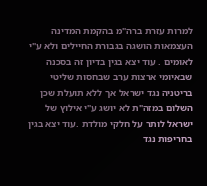למרות עזרת ברה"מ בהקמת המדינה העצמאות הושגה בגבורת החיילים ולא ע"י לאומים . עוד יצא בגין בדיון זה בסכנה שבאיומי ארצות ערב שבחסות שליטי בריטניה נגד ישראל אך ללא תועלת שכן השלום במזה"ת לא יושג ע"י אילוץ של ישראל לותר על חלקי מולדת .עוד יצא בגין בחריפות נגד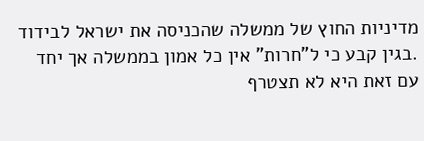מדיניות החוץ של ממשלה שהכניסה את ישראל לבידוד .בגין קבע כי ל"חרות" אין כל אמון בממשלה אך יחד עם זאת היא לא תצטרף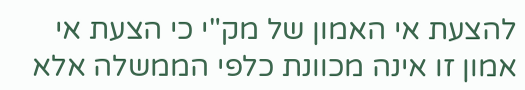להצעת אי האמון של מק"י כי הצעת אי אמון זו אינה מכוונת כלפי הממשלה אלא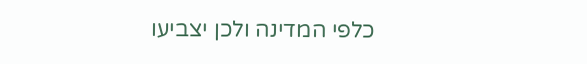כלפי המדינה ולכן יצביעו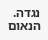נגדה. הנאום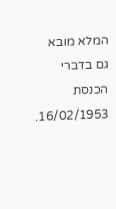המלא מובא גם בדברי הכנסת 16/02/1953.